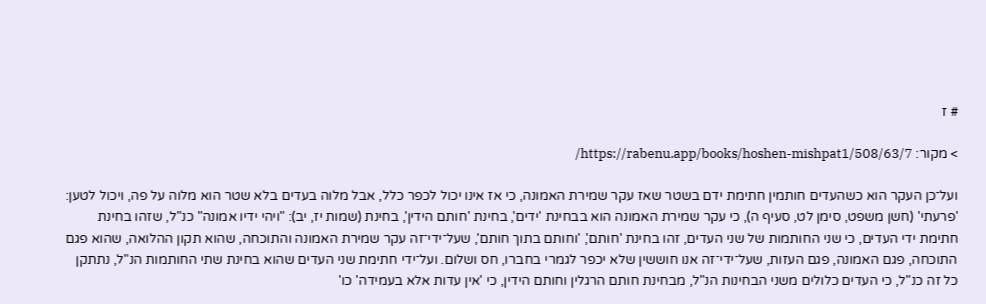# ז

> מקור: https://rabenu.app/books/hoshen-mishpat1/508/63/7/

ועל־כן העקר הוא כשהעדים חותמין חתימת ידם בשטר שאז עקר שמירת האמונה, כי אז אינו יכול לכפר כלל, אבל מלוה בעדים בלא שטר הוא מלוה על פה, ויכול לטען: 'פרעתי' (חשן משפט, סימן לט, סעיף ה), כי עקר שמירת האמונה הוא בבחינת 'ידים', בחינת 'חותם הידין', בחינת (שמות יז, יב): "ויהי ידיו אמונה" כנ"ל, שזהו בחינת חתימת ידי העדים, כי שני החותמות של שני העדים, זהו בחינת 'חותם', 'וחותם בתוך חותם', שעל־ידי־זה עקר שמירת האמונה והתוכחה, שהוא תקון ההלואה, שהוא פגם התוכחה, פגם האמונה, פגם העזות, שעל־ידי־זה אנו חוששין שלא יכפר לגמרי בחברו, חס ושלום. ועל־ידי חתימת שני העדים שהוא בחינת שתי החותמות הנ"ל, נתתקן כל זה כנ"ל, כי העדים כלולים משני הבחינות הנ"ל, מבחינת חותם הרגלין וחותם הידין, כי 'אין עדות אלא בעמידה' כו'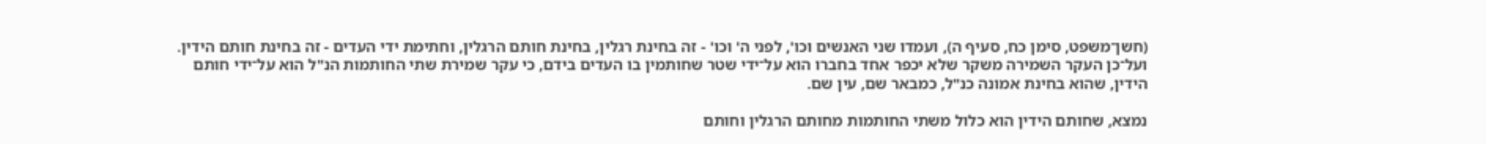(חשן־משפט, סימן כח, סעיף ה), ועמדו שני האנשים וכו', לפני ה' וכו' - זה בחינת רגלין, בחינת חותם הרגלין, וחתימת ידי העדים - זה בחינת חותם הידין. ועל־כן העקר השמירה משקר שלא יכפר אחד בחברו הוא על־ידי שטר שחותמין בו העדים בידם, כי עקר שמירת שתי החותמות הנ"ל הוא על־ידי חותם הידין, שהוא בחינת אמונה כנ"ל, כמבאר שם, עין שם.

נמצא, שחותם הידין הוא כלול משתי החותמות מחותם הרגלין וחותם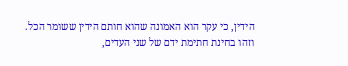הידין, כי עקר הוא האמונה שהוא חותם הידין ששומר הכל. וזהו בחינת חתימת ידם של שני העדים,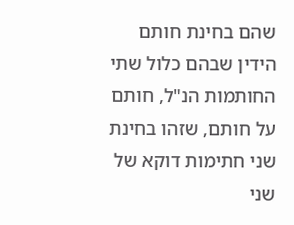שהם בחינת חותם הידין שבהם כלול שתי החותמות הנ"ל, חותם על חותם, שזהו בחינת שני חתימות דוקא של שני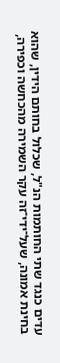עדים כנגד שתי החותמות הנ"ל, שכלול בחותם הידין, שהוא בחינת אמונה, שעל־ידי־זה עקר השמירה מהכחשה וכפירה,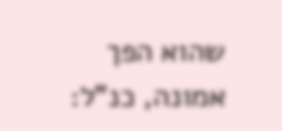שהוא הפך אמונה, כנ"ל: